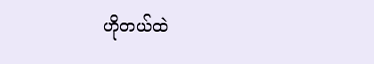ဟိုတယ်ထဲ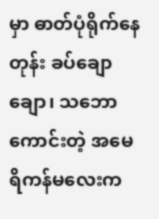မှာ ဓာတ်ပုံရိုက်နေတုန်း ခပ်ချောချော၊ သဘောကောင်းတဲ့ အမေရိကန်မလေးက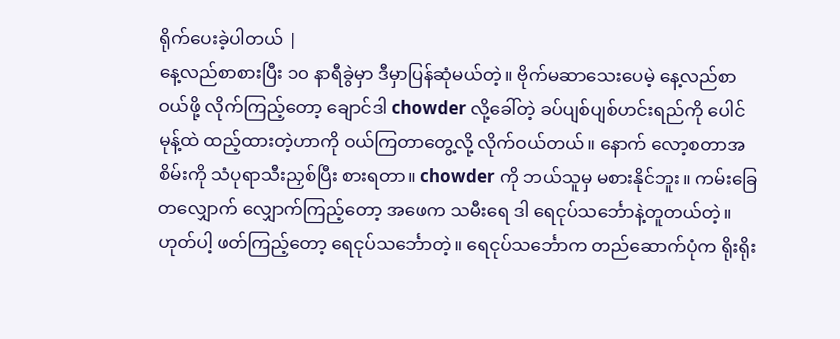ရိုက်ပေးခဲ့ပါတယ် |
နေ့လည်စာစားပြီး ၁၀ နာရီခွဲမှာ ဒီမှာပြန်ဆုံမယ်တဲ့။ ဗိုက်မဆာသေးပေမဲ့ နေ့လည်စာဝယ်ဖို့ လိုက်ကြည့်တော့ ချောင်ဒါ chowder လို့ခေါ်တဲ့ ခပ်ပျစ်ပျစ်ဟင်းရည်ကို ပေါင်မုန့်ထဲ ထည့်ထားတဲ့ဟာကို ဝယ်ကြတာတွေ့လို့ လိုက်ဝယ်တယ်။ နောက် လော့စတာအစိမ်းကို သံပုရာသီးညှစ်ပြီး စားရတာ။ chowder ကို ဘယ်သူမှ မစားနိုင်ဘူး။ ကမ်းခြေတလျှောက် လျှောက်ကြည့်တော့ အဖေက သမီးရေ ဒါ ရေငုပ်သင်္ဘောနဲ့တူတယ်တဲ့။ ဟုတ်ပါ့ ဖတ်ကြည့်တော့ ရေငုပ်သင်္ဘောတဲ့။ ရေငုပ်သင်္ဘောက တည်ဆောက်ပုံက ရိုးရိုး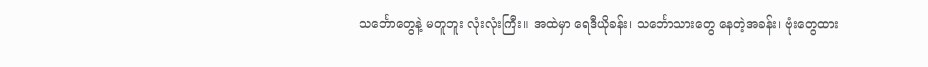သင်္ဘောတွေနဲ့ မတူဘူး လုံးလုံးကြီး။ အထဲမှာ ရေဒီယိုခန်း၊ သင်္ဘောသားတွေ နေတဲ့အခန်း၊ ဗုံးတွေထား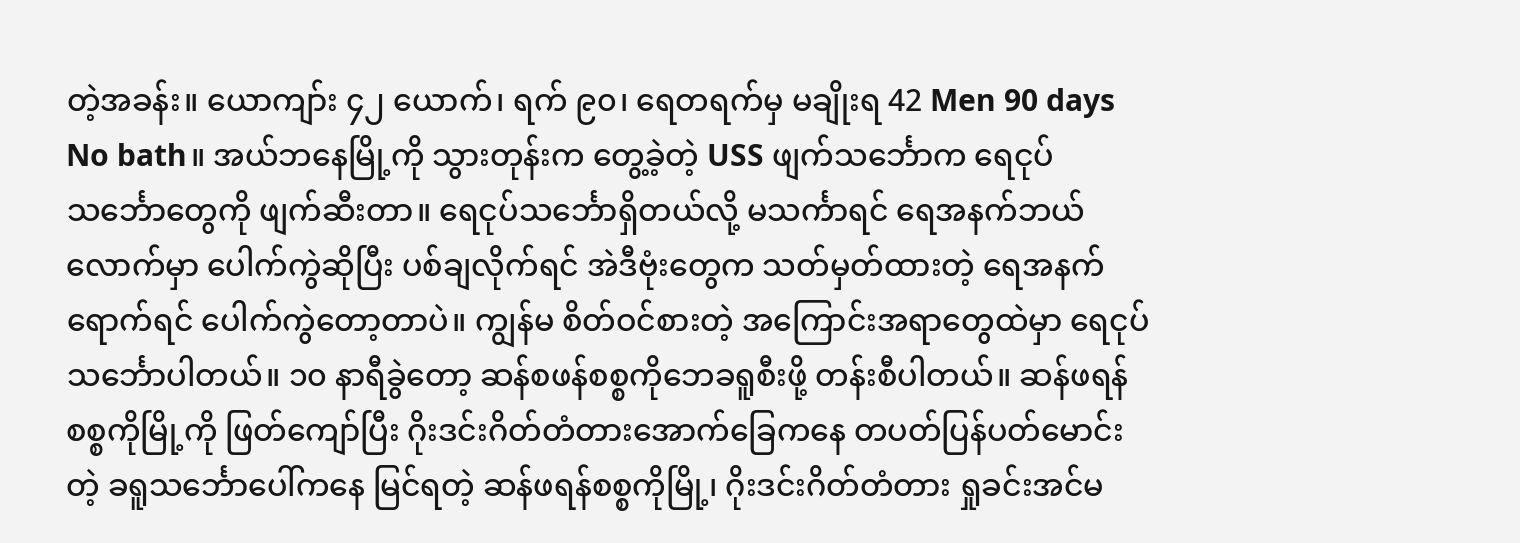တဲ့အခန်း။ ယောကျာ်း ၄၂ ယောက်၊ ရက် ၉၀၊ ရေတရက်မှ မချိုးရ 42 Men 90 days No bath။ အယ်ဘနေမြို့ကို သွားတုန်းက တွေ့ခဲ့တဲ့ USS ဖျက်သင်္ဘောက ရေငုပ်သင်္ဘောတွေကို ဖျက်ဆီးတာ။ ရေငုပ်သင်္ဘောရှိတယ်လို့ မသင်္ကာရင် ရေအနက်ဘယ်လောက်မှာ ပေါက်ကွဲဆိုပြီး ပစ်ချလိုက်ရင် အဲဒီဗုံးတွေက သတ်မှတ်ထားတဲ့ ရေအနက်ရောက်ရင် ပေါက်ကွဲတော့တာပဲ။ ကျွန်မ စိတ်ဝင်စားတဲ့ အကြောင်းအရာတွေထဲမှာ ရေငုပ်သင်္ဘောပါတယ်။ ၁၀ နာရီခွဲတော့ ဆန်စဖန်စစ္စကိုဘေခရူစီးဖို့ တန်းစီပါတယ်။ ဆန်ဖရန်စစ္စကိုမြို့ကို ဖြတ်ကျော်ပြီး ဂိုးဒင်းဂိတ်တံတားအောက်ခြေကနေ တပတ်ပြန်ပတ်မောင်းတဲ့ ခရူသင်္ဘောပေါ်ကနေ မြင်ရတဲ့ ဆန်ဖရန်စစ္စကိုမြို့၊ ဂိုးဒင်းဂိတ်တံတား ရှုခင်းအင်မ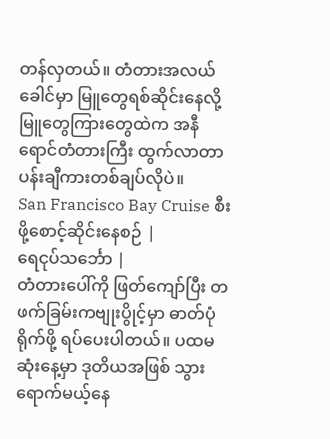တန်လှတယ်။ တံတားအလယ်ခေါင်မှာ မြူတွေရစ်ဆိုင်းနေလို့ မြူတွေကြားတွေထဲက အနီရောင်တံတားကြီး ထွက်လာတာ ပန်းချီကားတစ်ချပ်လိုပဲ။
San Francisco Bay Cruise စီးဖို့စောင့်ဆိုင်းနေစဉ် |
ရေငုပ်သင်္ဘော |
တံတားပေါ်ကို ဖြတ်ကျော်ပြီး တဖက်ခြမ်းကဗျုးပွိုင့်မှာ ဓာတ်ပုံရိုက်ဖို့ ရပ်ပေးပါတယ်။ ပထမဆုံးနေ့မှာ ဒုတိယအဖြစ် သွားရောက်မယ့်နေ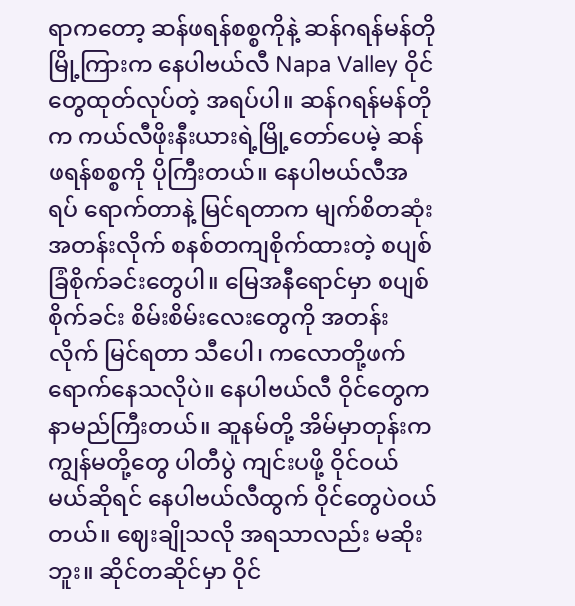ရာကတော့ ဆန်ဖရန်စစ္စကိုနဲ့ ဆန်ဂရန်မန်တိုမြို့ကြားက နေပါဗယ်လီ Napa Valley ဝိုင်တွေထုတ်လုပ်တဲ့ အရပ်ပါ။ ဆန်ဂရန်မန်တိုက ကယ်လီဖိုးနီးယားရဲ့မြို့တော်ပေမဲ့ ဆန်ဖရန်စစ္စကို ပိုကြီးတယ်။ နေပါဗယ်လီအရပ် ရောက်တာနဲ့ မြင်ရတာက မျက်စိတဆုံး အတန်းလိုက် စနစ်တကျစိုက်ထားတဲ့ စပျစ်ခြံစိုက်ခင်းတွေပါ။ မြေအနီရောင်မှာ စပျစ်စိုက်ခင်း စိမ်းစိမ်းလေးတွေကို အတန်းလိုက် မြင်ရတာ သီပေါ၊ ကလောတို့ဖက် ရောက်နေသလိုပဲ။ နေပါဗယ်လီ ဝိုင်တွေက နာမည်ကြီးတယ်။ ဆူနမ်တို့ အိမ်မှာတုန်းက ကျွန်မတို့တွေ ပါတီပွဲ ကျင်းပဖို့ ဝိုင်ဝယ်မယ်ဆိုရင် နေပါဗယ်လီထွက် ဝိုင်တွေပဲဝယ်တယ်။ ဈေးချိုသလို အရသာလည်း မဆိုးဘူး။ ဆိုင်တဆိုင်မှာ ဝိုင်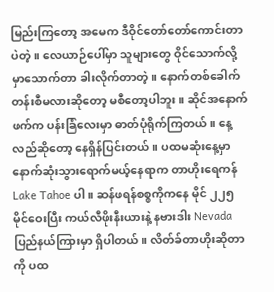မြည်းကြတော့ အမေက ဒီဝိုင်တော်တော်ကောင်းတာပဲတဲ့။ လေယာဉ်ပေါ်မှာ သူများတွေ ဝိုင်သောက်လို့ မှာသောက်တာ ခါးလိုက်တာတဲ့။ နောက်တစ်ခေါက် တန်းစီမလားဆိုတော့ မစီတော့ပါဘူး။ ဆိုင်အနောက်ဖက်က ပန်းခြံလေးမှာ ဓာတ်ပုံရိုက်ကြတယ်။ နေ့လည်ဆိုတော့ နေရှိန်ပြင်းတယ်။ ပထမဆုံးနေ့မှာ နောက်ဆုံးသွားရောက်မယ့်နေရာက တာဟိုးရေကန် Lake Tahoe ပါ။ ဆန်ဖရန်စစ္စကိုကနေ မိုင် ၂၂၅ မိုင်ဝေးပြီး ကယ်လီဖိုးနီးယားနဲ့ နဗားဒါး Nevada ပြည်နယ်ကြားမှာ ရှိပါတယ်။ လိတ်ခ်တာဟိုးဆိုတာကို ပထ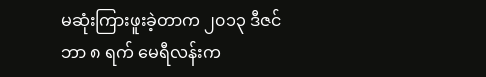မဆုံးကြားဖူးခဲ့တာက ၂၀၁၃ ဒီဇင်ဘာ ၈ ရက် မေရီလန်းက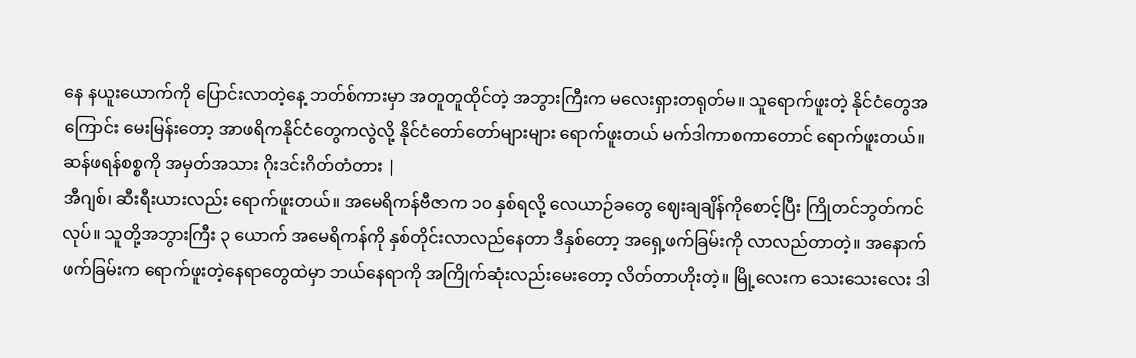နေ နယူးယောက်ကို ပြောင်းလာတဲ့နေ့ ဘတ်စ်ကားမှာ အတူတူထိုင်တဲ့ အဘွားကြီးက မလေးရှားတရုတ်မ။ သူရောက်ဖူးတဲ့ နိုင်ငံတွေအကြောင်း မေးမြန်းတော့ အာဖရိကနိုင်ငံတွေကလွဲလို့ နိုင်ငံတော်တော်များများ ရောက်ဖူးတယ် မက်ဒါကာစကာတောင် ရောက်ဖူးတယ်။
ဆန်ဖရန်စစ္စကို အမှတ်အသား ဂိုးဒင်းဂိတ်တံတား |
အီဂျစ်၊ ဆီးရီးယားလည်း ရောက်ဖူးတယ်။ အမေရိကန်ဗီဇာက ၁၀ နှစ်ရလို့ လေယာဉ်ခတွေ ဈေးချချိန်ကိုစောင့်ပြီး ကြိုတင်ဘွတ်ကင်လုပ်။ သူတို့အဘွားကြီး ၃ ယောက် အမေရိကန်ကို နှစ်တိုင်းလာလည်နေတာ ဒီနှစ်တော့ အရှေ့ဖက်ခြမ်းကို လာလည်တာတဲ့။ အနောက်ဖက်ခြမ်းက ရောက်ဖူးတဲ့နေရာတွေထဲမှာ ဘယ်နေရာကို အကြိုက်ဆုံးလည်းမေးတော့ လိတ်တာဟိုးတဲ့။ မြို့လေးက သေးသေးလေး ဒါ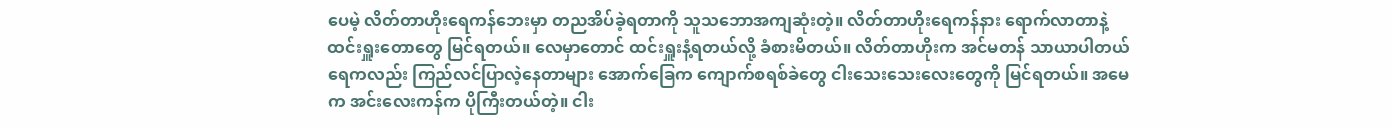ပေမဲ့ လိတ်တာဟိုးရေကန်ဘေးမှာ တညအိပ်ခဲ့ရတာကို သူသဘောအကျဆုံးတဲ့။ လိတ်တာဟိုးရေကန်နား ရောက်လာတာနဲ့ ထင်းရှူးတောတွေ မြင်ရတယ်။ လေမှာတောင် ထင်းရှူးနံ့ရတယ်လို့ ခံစားမိတယ်။ လိတ်တာဟိုးက အင်မတန် သာယာပါတယ် ရေကလည်း ကြည်လင်ပြာလဲ့နေတာများ အောက်ခြေက ကျောက်စရစ်ခဲတွေ ငါးသေးသေးလေးတွေကို မြင်ရတယ်။ အမေက အင်းလေးကန်က ပိုကြီးတယ်တဲ့။ ငါး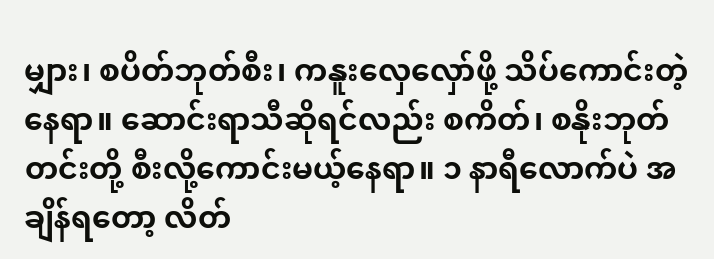မျှား၊ စပိတ်ဘုတ်စီး၊ ကနူးလှေလှော်ဖို့ သိပ်ကောင်းတဲ့နေရာ။ ဆောင်းရာသီဆိုရင်လည်း စကိတ်၊ စနိုးဘုတ်တင်းတို့ စီးလို့ကောင်းမယ့်နေရာ။ ၁ နာရီလောက်ပဲ အချိန်ရတော့ လိတ်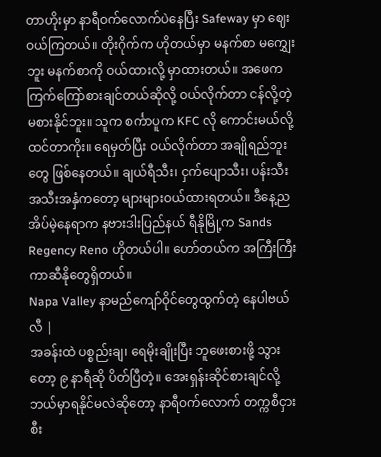တာဟိုးမှာ နာရီဝက်လောက်ပဲနေပြီး Safeway မှာ ဈေးဝယ်ကြတယ်။ တိုးဂိုက်က ဟိုတယ်မှာ မနက်စာ မကျွှေးဘူး မနက်စာကို ဝယ်ထားလို့ မှာထားတယ်။ အဖေက ကြက်ကြော်စားချင်တယ်ဆိုလို့ ဝယ်လိုက်တာ ငန်လို့တဲ့ မစားနိုင်ဘူး။ သူက စင်္ကာပူက KFC လို ကောင်းမယ်လို့ ထင်တာကိုး။ ရေမှတ်ပြီး ဝယ်လိုက်တာ အချိုရည်ဘူးတွေ ဖြစ်နေတယ်။ ချယ်ရီသီး၊ ငှက်ပျောသီး၊ ပန်းသီး အသီးအနှံကတော့ များများဝယ်ထားရတယ်။ ဒီနေ့ညအိပ်မဲ့နေရာက နဗားဒါးပြည်နယ် ရီနိုမြို့က Sands Regency Reno ဟိုတယ်ပါ။ ဟော်တယ်က အကြီးကြီး ကာဆီနိုတွေရှိတယ်။
Napa Valley နာမည်ကျော်ဝိုင်တွေထွက်တဲ့ နေပါဗယ်လီ |
အခန်းထဲ ပစ္စည်းချ၊ ရေမိုးချိုးပြီး ဘူဖေးစားဖို့ သွားတော့ ၉ နာရီဆို ပိတ်ပြီတဲ့။ အေးရှန်းဆိုင်စားချင်လို့ ဘယ်မှာရနိုင်မလဲဆိုတော့ နာရီဝက်လောက် တက္ကစီငှားစီး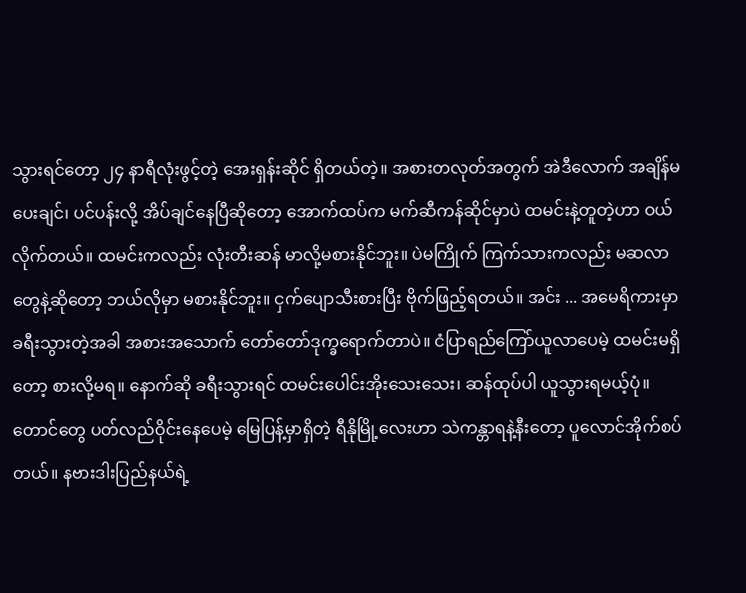သွားရင်တော့ ၂၄ နာရီလုံးဖွင့်တဲ့ အေးရှန်းဆိုင် ရှိတယ်တဲ့။ အစားတလုတ်အတွက် အဲဒီလောက် အချိန်မပေးချင်၊ ပင်ပန်းလို့ အိပ်ချင်နေပြီဆိုတော့ အောက်ထပ်က မက်ဆီကန်ဆိုင်မှာပဲ ထမင်းနဲ့တူတဲ့ဟာ ဝယ်လိုက်တယ်။ ထမင်းကလည်း လုံးတီးဆန် မာလို့မစားနိုင်ဘူး။ ပဲမကြိုက် ကြက်သားကလည်း မဆလာတွေနဲ့ဆိုတော့ ဘယ်လိုမှာ မစားနိုင်ဘူး။ ငှက်ပျောသီးစားပြီး ဗိုက်ဖြည့်ရတယ်။ အင်း ... အမေရိကားမှာ ခရီးသွားတဲ့အခါ အစားအသောက် တော်တော်ဒုက္ခရောက်တာပဲ။ ငံပြာရည်ကြော်ယူလာပေမဲ့ ထမင်းမရှိတော့ စားလို့မရ။ နောက်ဆို ခရီးသွားရင် ထမင်းပေါင်းအိုးသေးသေး၊ ဆန်ထုပ်ပါ ယူသွားရမယ့်ပုံ။ တောင်တွေ ပတ်လည်ဝိုင်းနေပေမဲ့ မြေပြန့်မှာရှိတဲ့ ရီနိုမြို့လေးဟာ သဲကန္တာရနဲ့နီးတော့ ပူလောင်အိုက်စပ်တယ်။ နဗားဒါးပြည်နယ်ရဲ့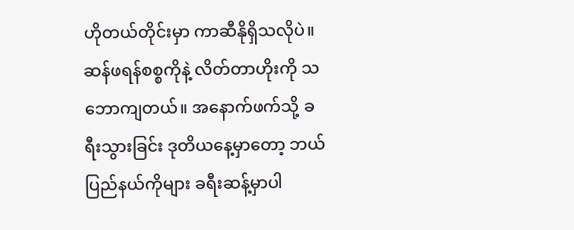ဟိုတယ်တိုင်းမှာ ကာဆီနိုရှိသလိုပဲ။ ဆန်ဖရန်စစ္စကိုနဲ့ လိတ်တာဟိုးကို သဘောကျတယ်။ အနောက်ဖက်သို့ ခရီးသွားခြင်း ဒုတိယနေ့မှာတော့ ဘယ်ပြည်နယ်ကိုများ ခရီးဆန့်မှာပါ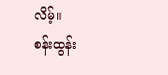လိမ့်။
စန်းထွန်း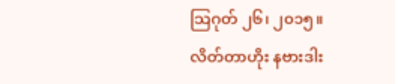သြဂုတ် ၂၆၊ ၂၀၁၅။
လိတ်တာဟိုး နဗားဒါး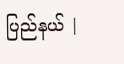ပြည်နယ် |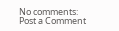No comments:
Post a Comment